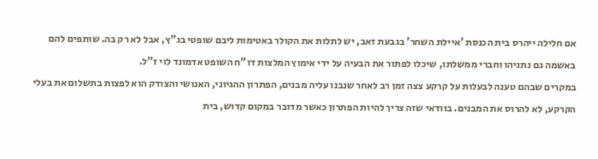אם חלילה ייהרס בית הכנסת 'איילת השחר' בגבעת זאב, יש לתלות את הקולר באטימות ליבם שופטי בג"ץ, אבל לא רק בה. שותפים להם באשמה גם נתניהו וחברי ממשלתו, שיכלו לפתור את הבעיה על ידי אימוץ המלצות דו"ח השופט אדמונד לוי ז"ל.
במקרים שבהם טענה לבעלות על קרקע צצה זמן רב לאחר שנבנו עליה מבנים, הפתרון ההגיוני, האנושי והצודק הוא לפצות בתשלום את בעלי הקרקע, לא להרוס את המבנים. בוודאי שזה צריך להיות הפתרון כאשר מדובר במקום קדוש, בית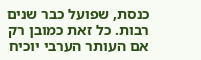כנסת, שפועל כבר שנים רבות. כל זאת כמובן רק אם העותר הערבי יוכיח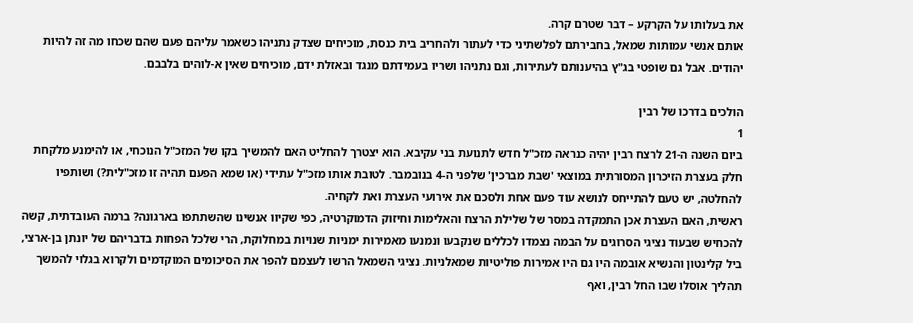את בעלותו על הקרקע – דבר שטרם קרה.
אותם אנשי עמותות שמאל, בחבירתם לפלשתיני כדי לעתור ולהחריב בית כנסת, מוכיחים שצדק נתניהו כשאמר עליהם פעם שהם שכחו מה זה להיות יהודים. אבל גם שופטי בג"ץ בהיענותם לעתירות, וגם נתניהו ושריו בעמידתם מנגד ובאזלת ידם, מוכיחים שאין א-לוהים בלבבם.

הולכים בדרכו של רבין
1
ביום השנה ה-21 לרצח רבין יהיה כנראה מזכ"ל חדש לתנועת בני עקיבא. הוא יצטרך להחליט האם להמשיך בקו של המזכ"ל הנוכחי, או להימנע מלקחת חלק בעצרת הזיכרון המסורתית במוצאי 'שבת מברכין' שלפני ה‑4 בנובמבר. לטובת אותו מזכ"ל עתידי (או שמא הפעם תהיה זו מזכ"לית?) ושותפיו להחלטה, יש טעם להתייחס לנושא עוד פעם אחת ולסכם את אירועי העצרת ואת לקחיה.
ראשית, האם העצרת אכן התמקדה במסר של שלילת הרצח והאלימות וחיזוק הדמוקרטיה, כפי שקיוו אנשינו שהשתתפו בארגונה? ברמה העובדתית, קשה להכחיש שבעוד נציגי הסרוגים על הבמה נצמדו לכללים שנקבעו ונמנעו מאמירות ימניות שנויות במחלוקת, הרי שלכל הפחות בדבריהם של יונתן בן-ארצי, ביל קלינטון והנשיא אובמה היו גם היו אמירות פוליטיות שמאלניות. נציגי השמאל הרשו לעצמם להפר את הסיכומים המוקדמים ולקרוא בגלוי להמשך תהליך אוסלו שבו החל רבין, ואף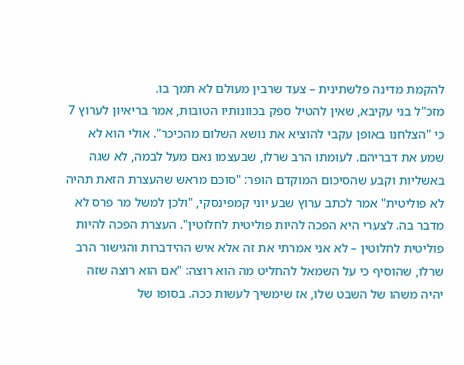להקמת מדינה פלשתינית – צעד שרבין מעולם לא תמך בו.
מזכ"ל בני עקיבא, שאין להטיל ספק בכוונותיו הטובות, אמר בריאיון לערוץ 7 כי "הצלחנו באופן עקבי להוציא את נושא השלום מהכיכר". אולי הוא לא שמע את דבריהם. לעומתו הרב שרלו, שבעצמו נאם מעל לבמה, לא שגה באשליות וקבע שהסיכום המוקדם הופר: "סוכם מראש שהעצרת הזאת תהיה לא פוליטית" אמר לכתב ערוץ שבע יוני קמפינסקי, "ולכן למשל מר פרס לא מדבר בה. לצערי היא הפכה להיות פוליטית לחלוטין". העצרת הפכה להיות פוליטית לחלוטין – לא אני אמרתי את זה אלא איש ההידברות והגישור הרב שרלו, שהוסיף כי על השמאל להחליט מה הוא רוצה: "אם הוא רוצה שזה יהיה משהו של השבט שלו, אז שימשיך לעשות ככה. בסופו של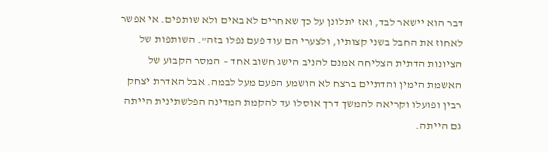דבר הוא יישאר לבד, ואז יתלונן על כך שאחרים לא באים ולא שותפים. אי אפשר לאחוז את החבל בשני קצותיו, ולצערי הם עוד פעם נפלו בזה". השותפות של הציונות הדתית הצליחה אמנם להניב הישג חשוב אחד – המסר הקבוע של האשמת הימין והדתיים ברצח לא הושמע הפעם מעל לבמה. אבל האדרת יצחק רבין ופועלו וקריאה להמשך דרך אוסלו עד להקמת המדינה הפלשתינית הייתה גם הייתה.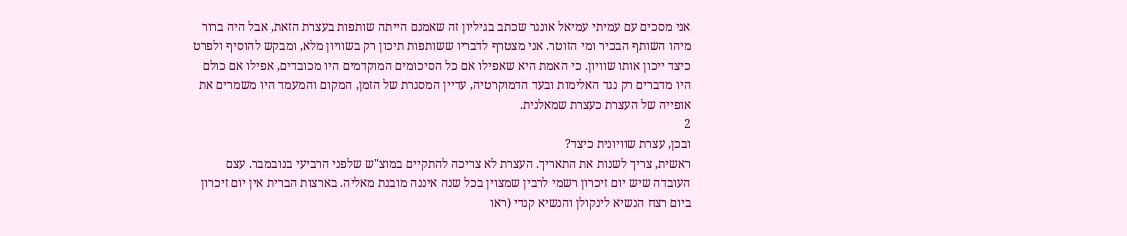אני מסכים עם עמיתי עמיאל אונגר שכתב בגיליון זה שאמנם הייתה שותפות בעצרת הזאת, אבל היה ברור מיהו השותף הבכיר ומי הזוטר. אני מצטרף לדבריו ששותפות תיכון רק בשוויון מלא, ומבקש להוסיף ולפרט כיצד ייכון אותו שוויון. כי האמת היא שאפילו אם כל הסיכומים המוקדמים היו מכובדים, אפילו אם כולם היו מדברים רק נגד האלימות ובעד הדמוקרטיה, עדיין המסגרת של הזמן, המקום והמעמד היו משמרים את אופייה של העצרת כעצרת שמאלנית.
2
ובכן, עצרת שוויונית כיצד?
ראשית, צריך לשנות את התאריך. העצרת לא צריכה להתקיים במוצ"ש שלפני הרביעי בנובמבר. עצם העובדה שיש יום זיכרון רשמי לרבין שמצוין בכל שנה איננה מובנת מאליה. בארצות הברית אין יום זיכרון ביום רצח הנשיא לינקולן והנשיא קנדי (ראו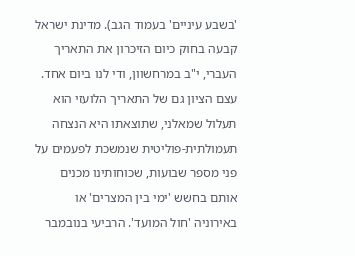'בשבע עיניים' בעמוד הגב). מדינת ישראל קבעה בחוק כיום הזיכרון את התאריך העברי, י"ב במרחשוון, ודי לנו ביום אחד. עצם הציון גם של התאריך הלועזי הוא תעלול שמאלני, שתוצאתו היא הנצחה תעמולתית-פוליטית שנמשכת לפעמים על פני מספר שבועות, שכוחותינו מכנים אותם בחשש 'ימי בין המצרים' או באירוניה 'חול המועד'. הרביעי בנובמבר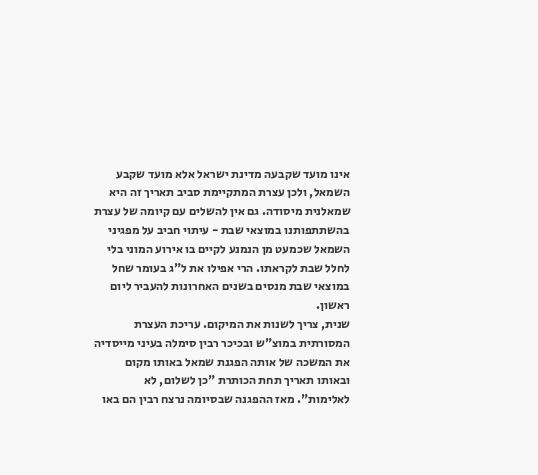אינו מועד שקבעה מדינת ישראל אלא מועד שקבע השמאל, ולכן עצרת המתקיימת סביב תאריך זה היא שמאלנית מיסודה. גם אין להשלים עם קיומה של עצרת בהשתתפותנו במוצאי שבת - עיתוי חביב על מפגיני השמאל שכמעט מן הנמנע לקיים בו אירוע המוני בלי לחלל שבת לקראתו. הרי אפילו את ל"ג בעומר שחל במוצאי שבת מנסים בשנים האחרונות להעביר ליום ראשון.
שנית, צריך לשנות את המיקום. עריכת העצרת המסורתית במוצ"ש ובכיכר רבין סימלה בעיני מייסדיה את המשכה של אותה הפגנת שמאל באותו מקום ובאותו תאריך תחת הכותרת "כן לשלום, לא לאלימות". מאז ההפגנה שבסיומה נרצח רבין הם באו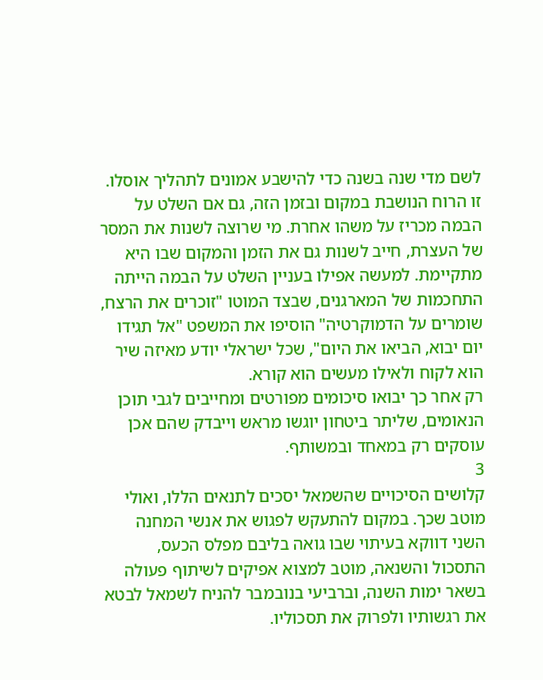לשם מדי שנה בשנה כדי להישבע אמונים לתהליך אוסלו. זו הרוח הנושבת במקום ובזמן הזה, גם אם השלט על הבמה מכריז על משהו אחרת. מי שרוצה לשנות את המסר של העצרת, חייב לשנות גם את הזמן והמקום שבו היא מתקיימת. למעשה אפילו בעניין השלט על הבמה הייתה התחכמות של המארגנים, שבצד המוטו "זוכרים את הרצח, שומרים על הדמוקרטיה" הוסיפו את המשפט "אל תגידו יום יבוא, הביאו את היום", שכל ישראלי יודע מאיזה שיר הוא לקוח ולאילו מעשים הוא קורא.
רק אחר כך יבואו סיכומים מפורטים ומחייבים לגבי תוכן הנאומים, שליתר ביטחון יוגשו מראש וייבדק שהם אכן עוסקים רק במאחד ובמשותף.
3
קלושים הסיכויים שהשמאל יסכים לתנאים הללו, ואולי מוטב שכך. במקום להתעקש לפגוש את אנשי המחנה השני דווקא בעיתוי שבו גואה בליבם מפלס הכעס, התסכול והשנאה, מוטב למצוא אפיקים לשיתוף פעולה בשאר ימות השנה, וברביעי בנובמבר להניח לשמאל לבטא את רגשותיו ולפרוק את תסכוליו.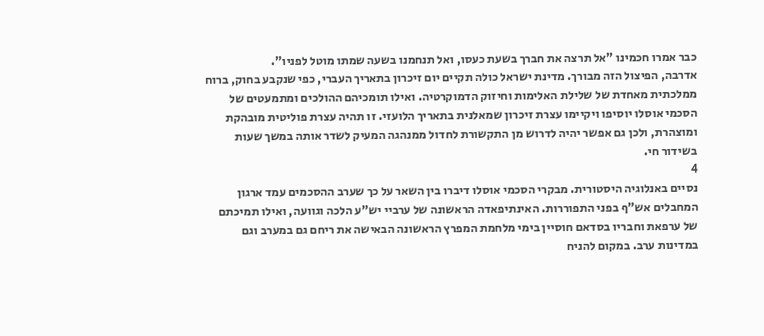כבר אמרו חכמינו "אל תרצה את חברך בשעת כעסו, ואל תנחמנו בשעה שמתו מוטל לפניו".
אדרבה, הפיצול הזה מבורך. מדינת ישראל כולה תקיים יום זיכרון בתאריך העברי, כפי שנקבע בחוק, ברוח ממלכתית מאחדת של שלילת האלימות וחיזוק הדמוקרטיה. ואילו תומכיהם ההולכים ומתמעטים של הסכמי אוסלו יוסיפו ויקיימו עצרת זיכרון שמאלנית בתאריך הלועזי. זו תהיה עצרת פוליטית מובהקת ומוצהרת, ולכן גם אפשר יהיה לדרוש מן התקשורת לחדול ממנהגה המעיק לשדר אותה במשך שעות בשידור חי.
4
נסיים באנלוגיה היסטורית. מבקרי הסכמי אוסלו דיברו בין השאר על כך שערב ההסכמים עמד ארגון המחבלים אש"ף בפני התפוררות. האינתיפאדה הראשונה של ערביי יש"ע הלכה וגוועה, ואילו תמיכתם של ערפאת וחבריו בסדאם חוסיין בימי מלחמת המפרץ הראשונה הבאישה את ריחם גם במערב וגם במדינות ערב. במקום להניח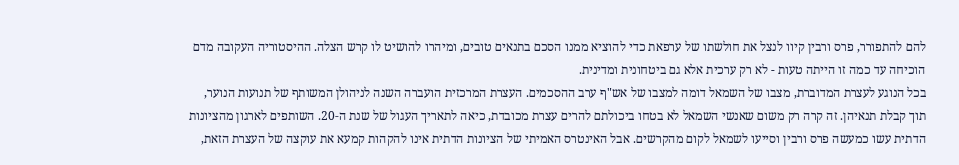להם להתפורר, פרס ורבין קיוו לנצל את חולשתו של ערפאת כדי להוציא ממנו הסכם בתנאים טובים, ומיהרו להושיט לו קרש הצלה. ההיסטוריה העקובה מדם הוכיחה עד כמה זו הייתה טעות - לא רק ערכית אלא גם ביטחונית ומדינית.
בכל הנוגע לעצרת המדוברת, מצבו של השמאל דומה למצבו של אש"ף ערב ההסכמים. העצרת המרכזית הועברה השנה לניהולן המשותף של תנועות הנוער, תוך קבלת תנאיהן. זה קרה רק משום שאנשי השמאל לא בטחו ביכולתם להרים עצרת מכובדת, כיאה לתאריך העגול של שנת ה‑20. השותפים לארגון מהציונות הדתית עשו כמעשה פרס ורבין וסייעו לשמאל לקום מהקרשים. אבל האינטרס האמיתי של הציונות הדתית אינו להקהות קמעא את עוקצה של העצרת הזאת,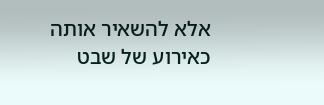אלא להשאיר אותה כאירוע של שבט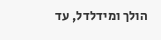הולך ומידלדל, עד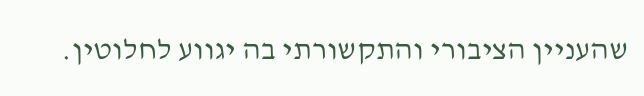שהעניין הציבורי והתקשורתי בה יגווע לחלוטין.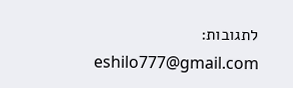לתגובות: eshilo777@gmail.com